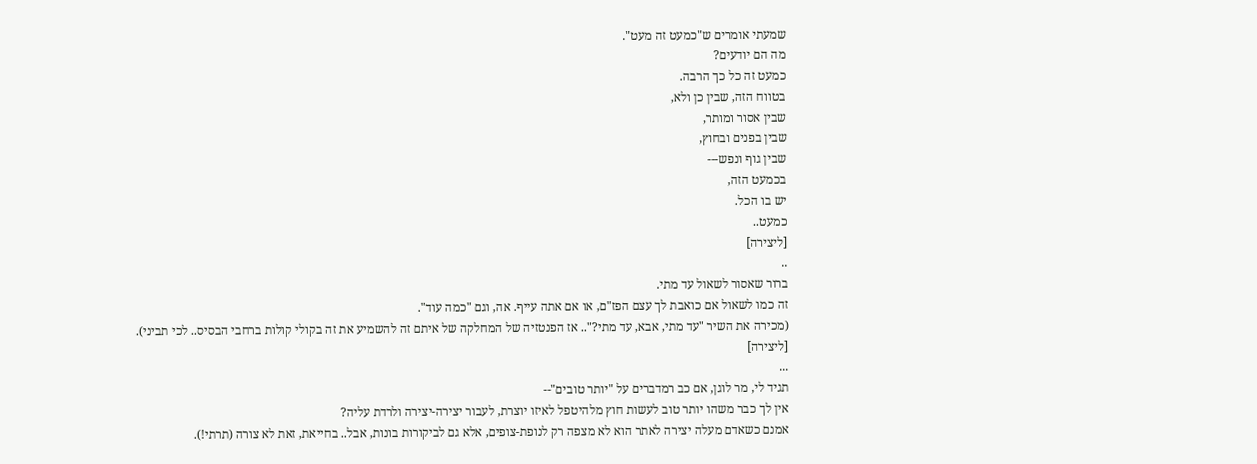שמעתי אומרים ש"כמעט זה מעט".
מה הם יודעים?
כמעט זה כל כך הרבה.
בטווח הזה, שבין כן ולא,
שבין אסור ומותר,
שבין בפנים ובחוץ,
שבין גוף ונפש---
בכמעט הזה,
יש בו הכל.
כמעט..
[ליצירה]
..
ברור שאסור לשאול עד מתי.
זה כמו לשאול אם כואבת לך עצם הפז"ם, או אם אתה עייף. אה, וגם "כמה עוד".
(מכירה את השיר "עד מתי, אבא, עד מתי?".. אז הפנטזיה של המחלקה של איתם זה להשמיע את זה בקולי קולות ברחבי הבסיס.. לכי תביני).
[ליצירה]
...
תגיד לי, מר לוגן, אם כב רמדברים על "יותר טובים"--
אין לך כבר משהו יותר טוב לעשות חוץ מלהיטפל לאיזו יוצרת, לעבור יצירה-יצירה ולרדת עליה?
אמנם כשאדם מעלה יצירה לאתר הוא לא מצפה רק לנופת-צופים, אלא גם לביקורות בונות, אבל.. בחייאת, זאת לא צורה (תרתי!).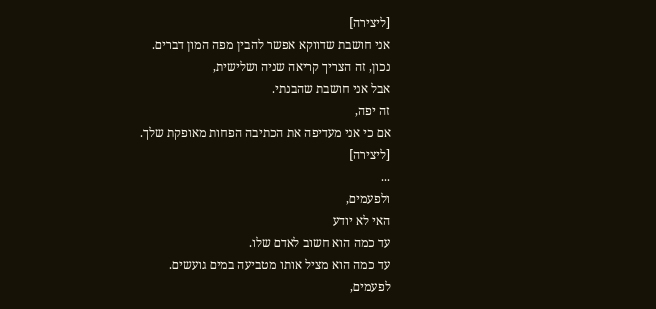[ליצירה]
אני חושבת שדווקא אפשר להבין מפה המון דברים.
נכון, זה הצריך קריאה שניה ושלישית,
אבל אני חושבת שהבנתי.
זה יפה,
אם כי אני מעדיפה את הכתיבה הפחות מאופקת שלך.
[ליצירה]
...
ולפעמים,
האי לא יודע
עד כמה הוא חשוב לאדם שלו.
עד כמה הוא מציל אותו מטביעה במים גועשים.
לפעמים,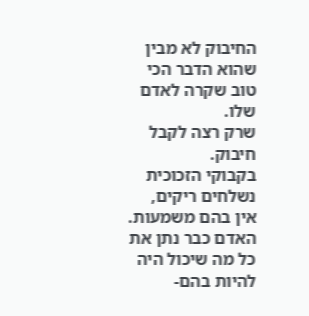החיבוק לא מבין
שהוא הדבר הכי טוב שקרה לאדם שלו.
שרק רצה לקבל חיבוק.
בקבוקי הזכוכית נשלחים ריקים,
אין בהם משמעות.
האדם כבר נתן את כל מה שיכול היה להיות בהם-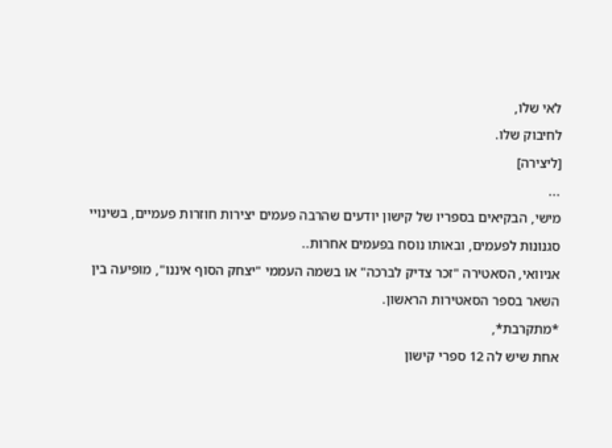לאי שלו,
לחיבוק שלו.
[ליצירה]
...
מישי, הבקיאים בספריו של קישון יודעים שהרבה פעמים יצירות חוזרות פעמיים, בשינויי סגנונות לפעמים, ובאותו נוסח בפעמים אחרות..
אניוואי, הסאטירה "זכר צדיק לברכה" או בשמה העממי "יצחק הסוף איננו", מופיעה בין השאר בספר הסאטירות הראשון.
*מתקרבת*,
אחת שיש לה 12 ספרי קישון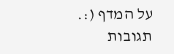על המדף (:.
תגובות